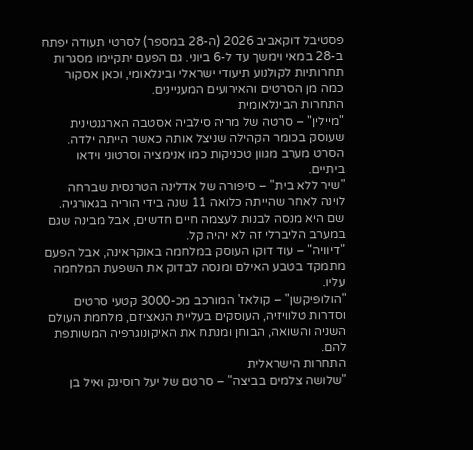פסטיבל דוקאביב 2026 (ה-28 במספר) לסרטי תעודה יפתח ב-28 במאי וימשך עד ל-6 ביוני. גם הפעם יתקיימו מסגרות תחרותיות לקולנוע תיעודי ישראלי ובינלאומי, וכאן אסקור כמה מן הסרטים והאירועים המעניינים.
התחרות הבינלאומית
"מיילין" – סרטה של מריה סילביה אסטבה הארגנטינית שעוסק בכומר הקהילה שניצל אותה כאשר הייתה ילדה. הסרט מערב מגוון טכניקות כמו אנימציה וסרטוני וידאו ביתיים.
"שיר ללא בית" – סיפורה של אדלינה הטרנסית שברחה לוינה לאחר שהייתה כלואה 11 שנה בידי הוריה בגאורגיה. שם היא מנסה לבנות לעצמה חיים חדשים, אבל מבינה שגם במערב הליברלי זה לא יהיה קל.
"דיוויה" – עוד דוקו העוסק במלחמה באוקראינה, אבל הפעם מתמקד בטבע האילם ומנסה לבדוק את השפעת המלחמה עליו.
"הולופיקשן" – קולאז' המורכב מכ-3000 קטעי סרטים וסדרות טלוויזיה, העוסקים בעליית הנאציזם, מלחמת העולם השניה והשואה, הבוחן ומנתח את האיקונוגרפיה המשותפת להם.
התחרות הישראלית
"שלושה צלמים בביצה" – סרטם של יעל רוסינק ואיל בן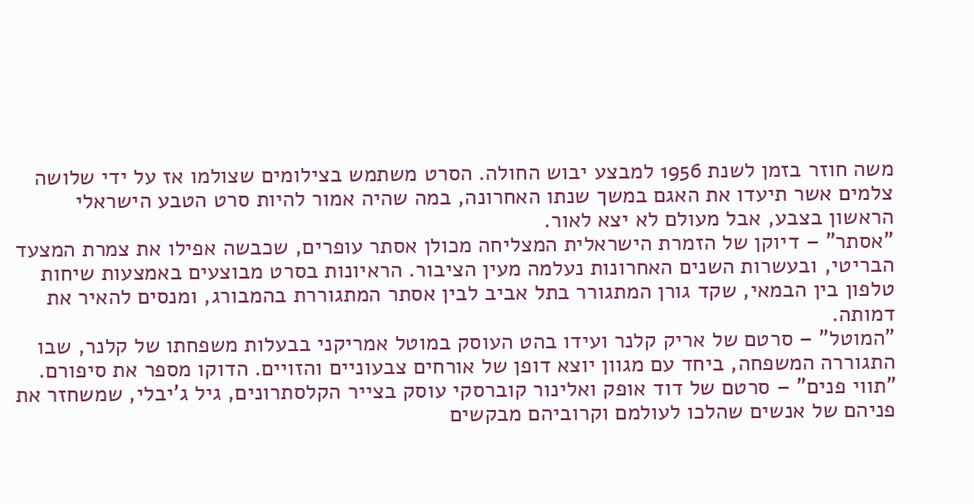משה חוזר בזמן לשנת 1956 למבצע יבוש החולה. הסרט משתמש בצילומים שצולמו אז על ידי שלושה צלמים אשר תיעדו את האגם במשך שנתו האחרונה, במה שהיה אמור להיות סרט הטבע הישראלי הראשון בצבע, אבל מעולם לא יצא לאור.
"אסתר" – דיוקן של הזמרת הישראלית המצליחה מכולן אסתר עופרים, שכבשה אפילו את צמרת המצעד הבריטי, ובעשרות השנים האחרונות נעלמה מעין הציבור. הראיונות בסרט מבוצעים באמצעות שיחות טלפון בין הבמאי, שקד גורן המתגורר בתל אביב לבין אסתר המתגוררת בהמבורג, ומנסים להאיר את דמותה.
"המוטל" – סרטם של אריק קלנר ועידו בהט העוסק במוטל אמריקני בבעלות משפחתו של קלנר, שבו התגוררה המשפחה, ביחד עם מגוון יוצא דופן של אורחים צבעוניים והזויים. הדוקו מספר את סיפורם.
"תווי פנים" – סרטם של דוד אופק ואלינור קוברסקי עוסק בצייר הקלסתרונים, גיל ג'יבלי, שמשחזר את פניהם של אנשים שהלכו לעולמם וקרוביהם מבקשים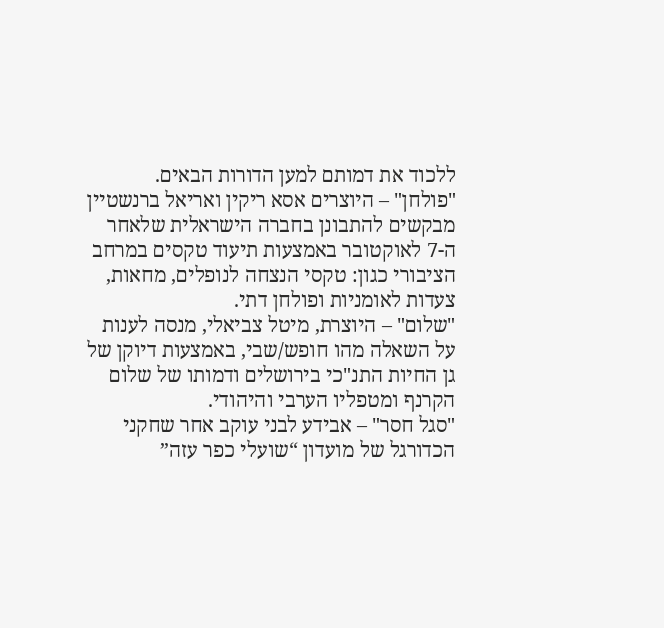ללכוד את דמותם למען הדורות הבאים.
"פולחן" – היוצרים אסא ריקין ואריאל ברנשטיין מבקשים להתבונן בחברה הישראלית שלאחר ה-7 לאוקטובר באמצעות תיעוד טקסים במרחב הציבורי כגון: טקסי הנצחה לנופלים, מחאות, צעדות לאומניות ופולחן דתי.
"שלום" – היוצרת, מיטל צביאלי, מנסה לענות על השאלה מהו חופש/שבי, באמצעות דיוקן של גן החיות התנ"כי בירושלים ודמותו של שלום הקרנף ומטפליו הערבי והיהודי.
"סגל חסר" – אבידע לבני עוקב אחר שחקני הכדורגל של מועדון “שועלי כפר עזה”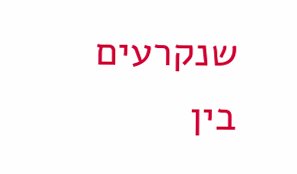שנקרעים בין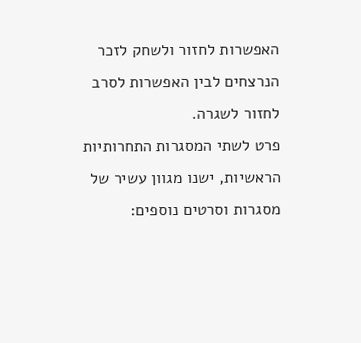האפשרות לחזור ולשחק לזכר הנרצחים לבין האפשרות לסרב לחזור לשגרה.
פרט לשתי המסגרות התחרותיות הראשיות, ישנו מגוון עשיר של מסגרות וסרטים נוספים: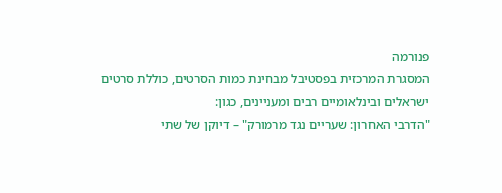פנורמה
המסגרת המרכזית בפסטיבל מבחינת כמות הסרטים, כוללת סרטים ישראלים ובינלאומיים רבים ומעניינים, כגון:
"הדרבי האחרון: שעריים נגד מרמורק" – דיוקן של שתי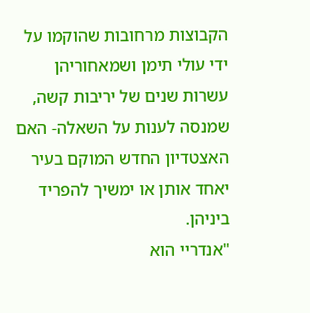הקבוצות מרחובות שהוקמו על ידי עולי תימן ושמאחוריהן עשרות שנים של יריבות קשה, שמנסה לענות על השאלה- האם האצטדיון החדש המוקם בעיר יאחד אותן או ימשיך להפריד ביניהן.
"אנדריי הוא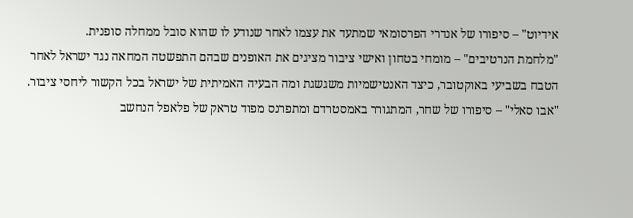אידיוט" – סיפורו של אנדרי הפרסומאי שמתעד את עצמו לאחר שנודע לו שהוא סובל ממחלה סופנית.
"מלחמת הנרטיבים" – מומחי בטחון ואישי ציבור מציגים את האופנים שבהם התפשטה המחאה נגד ישראל לאחר הטבח בשביעי באוקטובר, כיצד האנטישמיות משגשגת ומה הבעיה האמיתית של ישראל בכל הקשור ליחסי ציבור.
"אבו סאלי" – סיפורו של שחר, המתגורר באמסטרדם ומתפרנס מפוד טראק של פלאפל הנחשב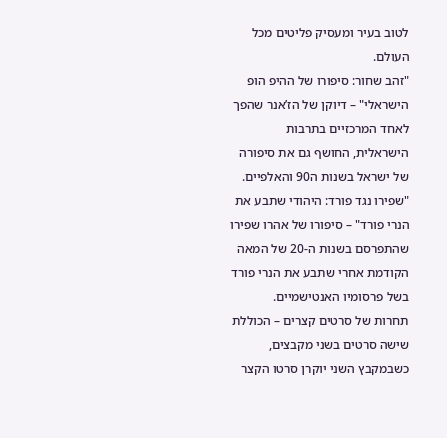לטוב בעיר ומעסיק פליטים מכל העולם.
"זהב שחור: סיפורו של ההיפ הופ הישראלי" – דיוקן של הז’אנר שהפך לאחד המרכזיים בתרבות הישראלית, החושף גם את סיפורה של ישראל בשנות ה90 והאלפיים.
"שפירו נגד פורד: היהודי שתבע את הנרי פורד" – סיפורו של אהרו שפירו שהתפרסם בשנות ה-20 של המאה הקודמת אחרי שתבע את הנרי פורד בשל פרסומיו האנטישמיים.
תחרות של סרטים קצרים – הכוללת שישה סרטים בשני מקבצים, כשבמקבץ השני יוקרן סרטו הקצר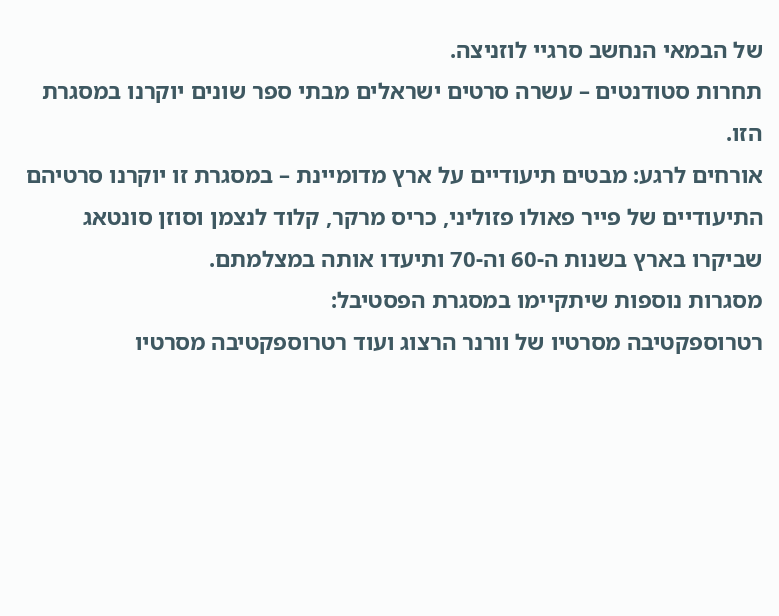של הבמאי הנחשב סרגיי לוזניצה.
תחרות סטודנטים – עשרה סרטים ישראלים מבתי ספר שונים יוקרנו במסגרת הזו.
אורחים לרגע: מבטים תיעודיים על ארץ מדומיינת – במסגרת זו יוקרנו סרטיהם התיעודיים של פייר פאולו פזוליני, כריס מרקר, קלוד לנצמן וסוזן סונטאג שביקרו בארץ בשנות ה-60 וה-70 ותיעדו אותה במצלמתם.
מסגרות נוספות שיתקיימו במסגרת הפסטיבל:
רטרוספקטיבה מסרטיו של וורנר הרצוג ועוד רטרוספקטיבה מסרטיו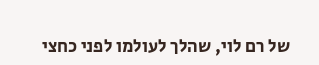של רם לוי, שהלך לעולמו לפני כחצי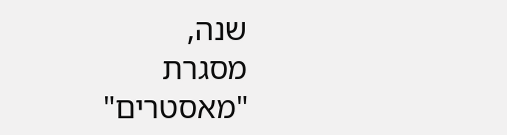שנה,
מסגרת "מאסטרים"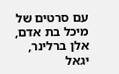עם סרטים של מיכל בת אדם, אלן ברלינר, יגאל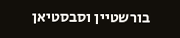בורשטיין וסבסטיאן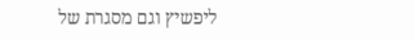ליפשיץ וגם מסגרת של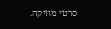סרטי מוזיקה.